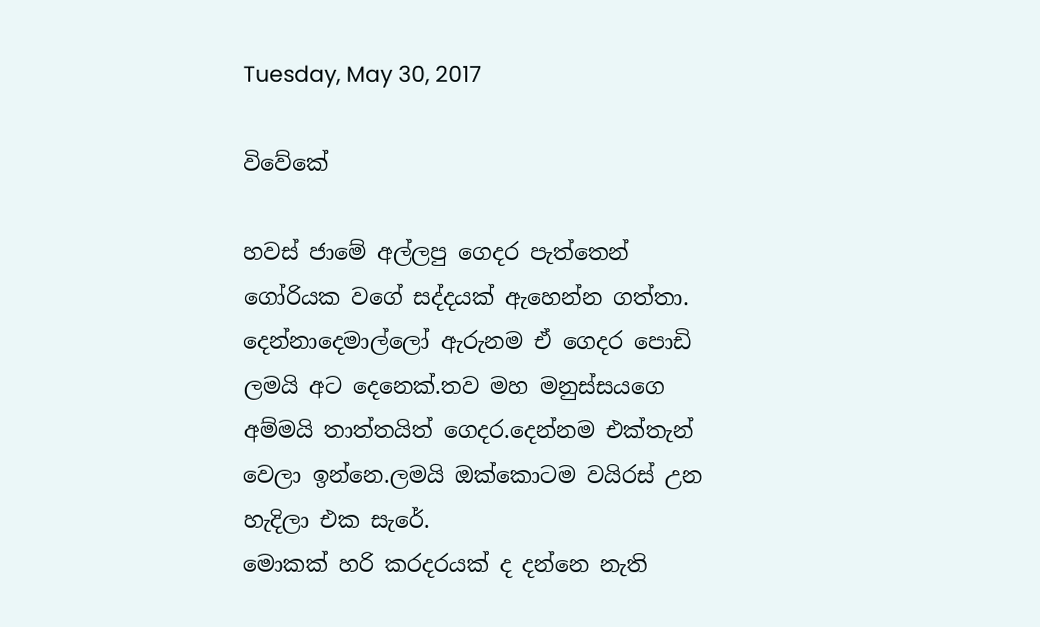Tuesday, May 30, 2017

විවේකේ

හවස් ජාමේ අල්ලපු ගෙදර පැත්තෙන් ගෝරියක වගේ සද්දයක් ඇහෙන්න ගත්තා.
දෙන්නාදෙමාල්ලෝ ඇරුනම ඒ ගෙදර පොඩි ලමයි අට දෙනෙක්.තව මහ මනුස්සයගෙ අම්මයි තාත්තයිත් ගෙදර.දෙන්නම එක්තැන් වෙලා ඉන්නෙ.ලමයි ඔක්කොටම වයිරස් උන හැදිලා එක සැරේ.
මොකක් හරි කරදරයක් ද දන්නෙ නැති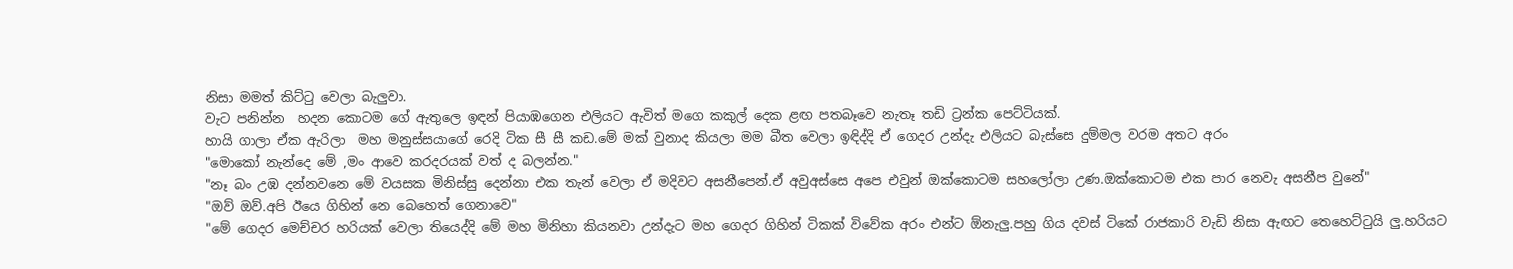නිසා මමත් කිට්ටු වෙලා බැලුවා.
වැට පනින්න  හදන කොටම ගේ ඇතුලෙ ඉඳන් පියාඹගෙන එලියට ඇවිත් මගෙ කකුල් දෙක ළඟ පතබෑවෙ නැතෑ තඩි ට්‍රන්ක පෙට්ටියක්.
හායි ගාලා ඒක ඇරිලා  මහ මනුස්සයාගේ රෙදි ටික සී සී කඩ.මේ මක් වුනාද කියලා මම බීත වෙලා ඉඳිද්දි ඒ ගෙදර උන්දැ එලියට බැස්සෙ දුම්මල වරම අතට අරං
"මොකෝ නැන්දෙ මේ ,මං ආවෙ කරදරයක් වත් ද බලන්න."
"නෑ බං උඹ දන්නවනෙ මේ වයසක මිනිස්සු දෙන්නා එක තැන් වෙලා ඒ මදිවට අසනීපෙන්.ඒ අවුඅස්සෙ අපෙ එවුන් ඔක්කොටම සහලෝලා උණ.ඔක්කොටම එක පාර නෙවැ අසනීප වුනේ"
"ඔව් ඔව්.අපි ඊයෙ ගිහින් නෙ බෙහෙත් ගෙනාවෙ"
"මේ ගෙදර මෙච්චර හරියක් වෙලා තියෙද්දි මේ මහ මිනිහා කියනවා උන්දැට මහ ගෙදර ගිහින් ටිකක් විවේක අරං එන්ට ඕනැලු.පහු ගිය දවස් ටිකේ රාජකාරි වැඩි නිසා ඇඟට තෙහෙට්ටුයි ලු.හරියට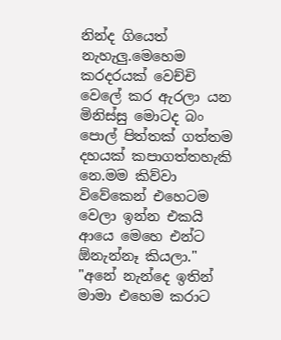නින්ද ගියෙත් නැහැලු.මෙහෙම කරදරයක් වෙච්චි වෙලේ කර ඇරලා යන මිනිස්සු මොටද බං පොල් පිත්තක් ගත්තම දහයක් කපාගත්තහැකි නෙ.මම කිව්වා විවේකෙන් එහෙටම වෙලා ඉන්න එකයි ආයෙ මෙහෙ එන්ට ඕනැන්නෑ කියලා."
"අනේ නැන්දෙ ඉතින් මාමා එහෙම කරාට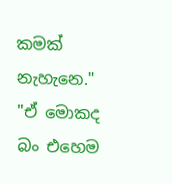කමක් නැහැනෙ."
"ඒ මොකද බං එහෙම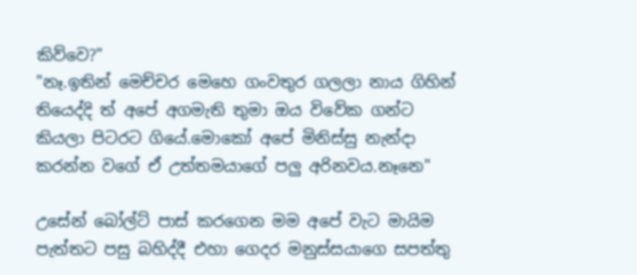කිව්වෙ?"
"නෑ.ඉතින් මෙච්චර මෙහෙ ගංවතුර ගලලා නාය ගිහින් තියෙද්දි ත් අපේ අගමැති තුමා ඔය විවේක ගන්ට කියලා පිටරට ගියේ.මොකෝ අපේ මිනිස්සු නැන්දා  කරන්න වගේ ඒ උත්තමයාගේ පලු අරිනවය.නෑනෙ"

උසේන් බෝල්ට් පාස් කරගෙන මම අපේ වැට මායිම පැත්තට පසු බහිද්දී එහා ගෙදර මනුස්සයාගෙ සපත්තු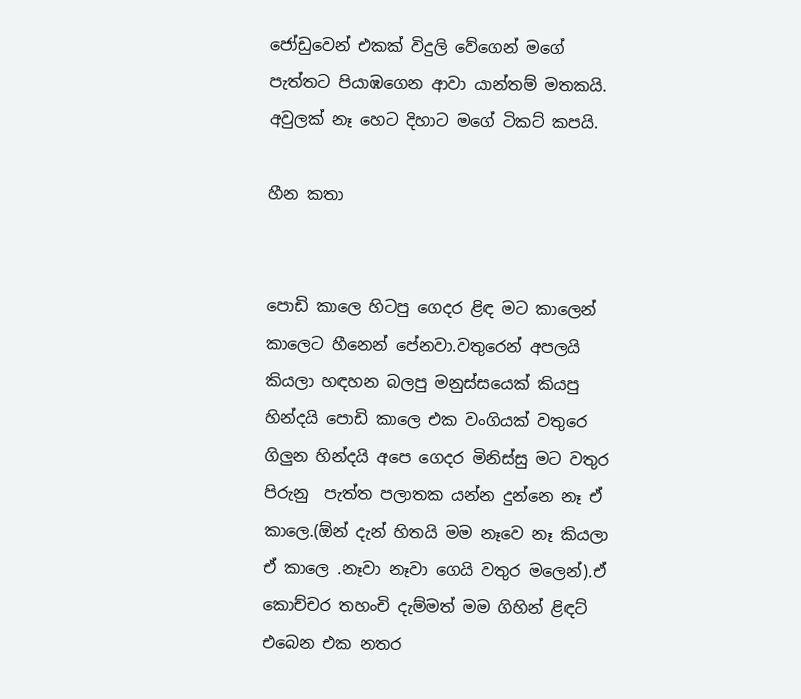ජෝඩුවෙන් එකක් විදුලි වේගෙන් මගේ පැත්තට පියාඹගෙන ආවා යාන්තම් මතකයි.
අවුලක් නෑ හෙට දිහාට මගේ ටිකට් කපයි.

හීන කතා


පොඩි කාලෙ හිටපු ගෙදර ළිඳ මට කාලෙන් කාලෙට හීනෙන් පේනවා.වතුරෙන් අපලයි කියලා හඳහන බලපු මනුස්සයෙක් කියපු හින්දයි පොඩි කාලෙ එක වංගියක් වතුරෙ ගිලුන හින්දයි අපෙ ගෙදර මිනිස්සු මට වතුර පිරුනු  පැත්ත පලාතක යන්න දුන්නෙ නෑ ඒ කාලෙ.(ඕන් දැන් හිතයි මම නෑවෙ නෑ කියලා ඒ කාලෙ .නෑවා නෑවා ගෙයි වතුර මලෙන්).ඒ කොච්චර තහංචි දැම්මත් මම ගිහින් ළිඳට් එබෙන එක නතර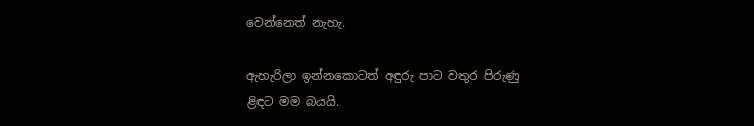වෙන්නෙත් නැහැ.

ඇහැරිලා ඉන්නකොටත් අඳුරු පාට වතුර පිරුණු
ළිඳට මම බයයි.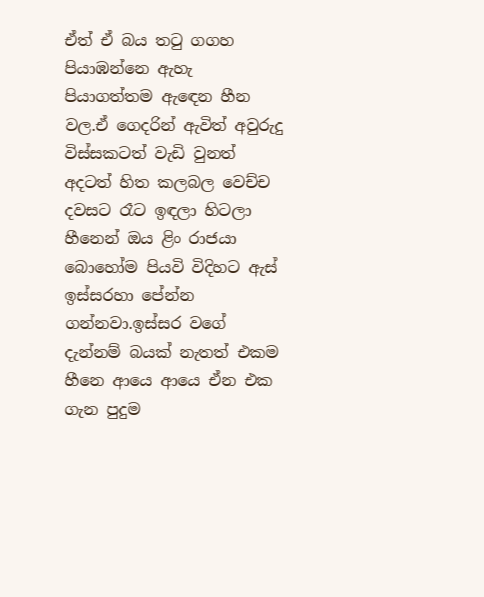ඒත් ඒ බය තටු ගගහ පියාඹන්නෙ ඇහැ පියාගත්තම ඇඳෙන හීන වල.ඒ ගෙදරින් ඇවිත් අවුරුදු විස්සකටත් වැඩි වුනත් අදටත් හිත කලබල වෙච්ච දවසට රෑට ඉඳලා හිටලා හීනෙන් ඔය ළිං රාජයා බොහෝම පියවි විදිහට ඇස් ඉස්සරහා පේන්න ගන්නවා.ඉස්සර වගේ දැන්නම් බයක් නැතත් එකම හීනෙ ආයෙ ආයෙ ඒන එක ගැන පුදුම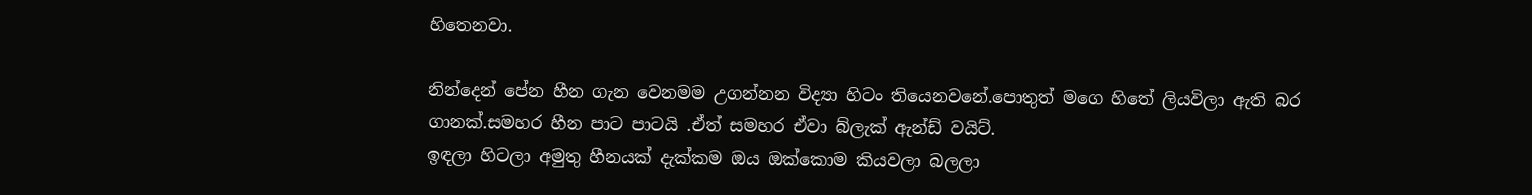හිතෙනවා.

නින්දෙන් පේන හීන ගැන වෙනමම උගන්නන විද්‍යා හිටං තියෙනවනේ.පොතුත් මගෙ හිතේ ලියවිලා ඇති බර ගානක්.සමහර හීන පාට පාටයි .ඒත් සමහර ඒවා බ්ලැක් ඇන්ඩ් වයිට්.
ඉඳලා හිටලා අමුතු හීනයක් දැක්කම ඔය ඔක්කොම කියවලා බලලා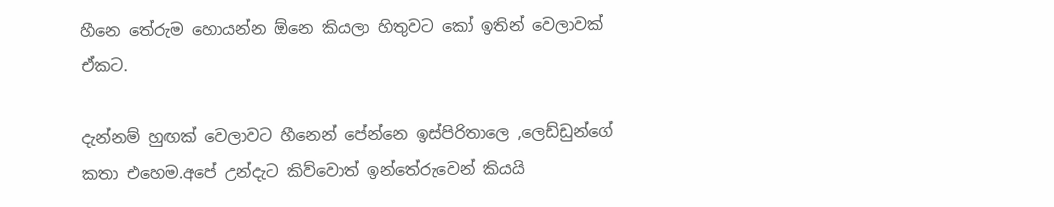හීනෙ තේරුම හොයන්න ඕනෙ කියලා හිතුවට කෝ ඉතින් වෙලාවක් ඒකට.

දැන්නම් හුඟක් වෙලාවට හීනෙන් පේන්නෙ ඉස්පිරිතාලෙ ,ලෙඩ්ඩුන්ගේ කතා එහෙම.අපේ උන්දැට කිව්වොත් ඉන්තේරුවෙන් කියයි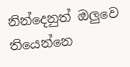නින්දෙනුත් ඔලුවෙ තියෙන්නෙ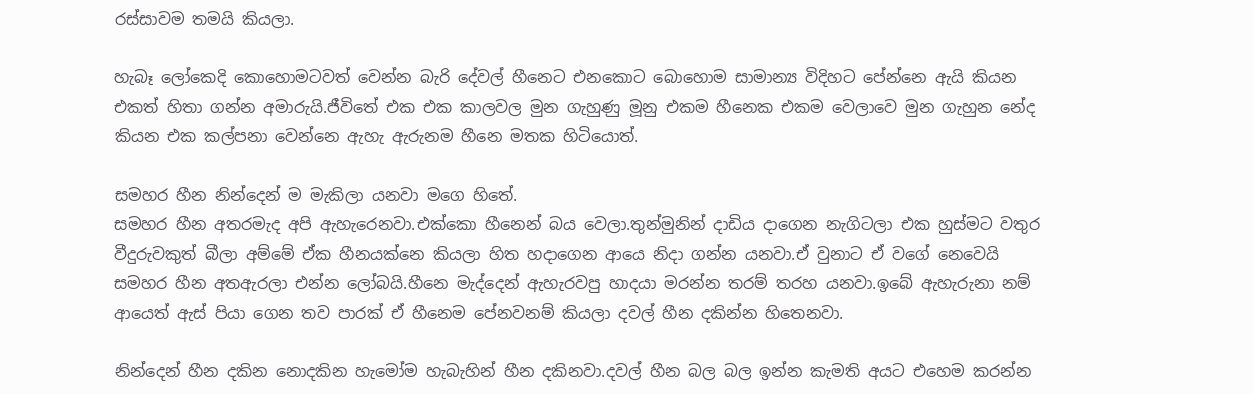රස්සාවම තමයි කියලා.

හැබෑ ලෝකෙදි කොහොමටවත් වෙන්න බැරි දේවල් හීනෙට එනකොට බොහොම සාමාන්‍ය විදිහට පේන්නෙ ඇයි කියන එකත් හිතා ගන්න අමාරුයි.ජීවිතේ එක එක කාලවල මුන ගැහුණු මූනු එකම හීනෙක එකම වෙලාවෙ මුන ගැහුන නේද කියන එක කල්පනා වෙන්නෙ ඇහැ ඇරුනම හීනෙ මතක හිටියොත්.

සමහර හීන නින්දෙන් ම මැකිලා යනවා මගෙ හිතේ.
සමහර හීන අතරමැද අපි ඇහැරෙනවා.එක්කො හීනෙන් බය වෙලා.තුන්මුනින් දාඩිය දාගෙන නැගිටලා එක හුස්මට වතුර වීදුරුවකුත් බීලා අම්මේ ඒක හීනයක්නෙ කියලා හිත හදාගෙන ආයෙ නිදා ගන්න යනවා.ඒ වුනාට ඒ වගේ නෙවෙයි
සමහර හීන අතඇරලා එන්න ලෝබයි.හීනෙ මැද්දෙන් ඇහැරවපු හාදයා මරන්න තරම් තරහ යනවා.ඉබේ ඇහැරුනා නම් ආයෙත් ඇස් පියා ගෙන තව පාරක් ඒ හීනෙම පේනවනම් කියලා දවල් හීන දකින්න හිතෙනවා.

නින්දෙන් හීන දකින නොදකින හැමෝම හැබැහින් හීන දකිනවා.දවල් හීන බල බල ඉන්න කැමති අයට එහෙම කරන්න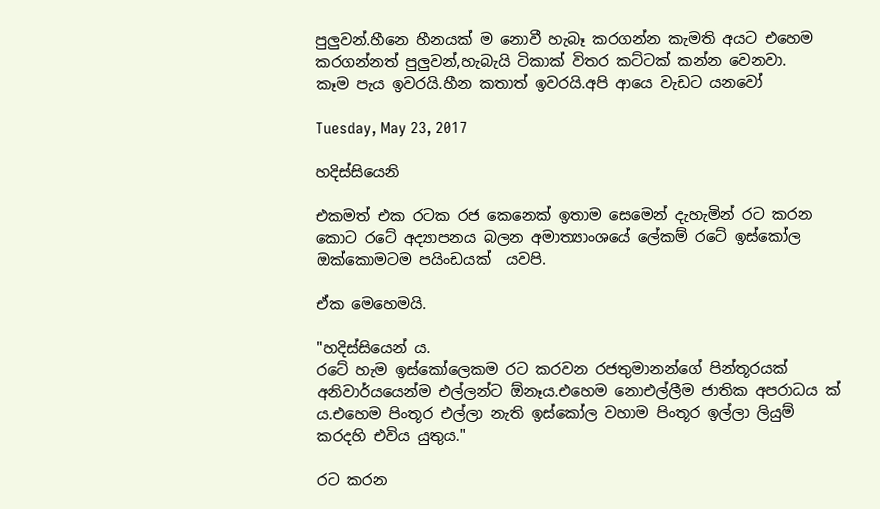පුලුවන්.හීනෙ හීනයක් ම නොවී හැබෑ කරගන්න කැමති අයට එහෙම කරගන්නත් පුලුවන්,හැබැයි ටිකාක් විතර කට්ටක් කන්න වෙනවා.
කෑම පැය ඉවරයි.හීන කතාත් ඉවරයි.අපි ආයෙ වැඩට යනවෝ

Tuesday, May 23, 2017

හදිස්සියෙනි

එකමත් එක රටක රජ කෙනෙක් ඉතාම සෙමෙන් දැහැමින් රට කරන කොට රටේ අද්‍යාපනය බලන අමාත්‍යාංශයේ ලේකම් රටේ ඉස්කෝල ඔක්කොමටම පයිංඩයක්  යවපි.

ඒක මෙහෙමයි.

"හදිස්සියෙන් ය.
රටේ හැම ඉස්කෝලෙකම රට කරවන රජතුමානන්ගේ පින්තූරයක් අනිවාර්යයෙන්ම එල්ලන්ට ඕනෑය.එහෙම නොඑල්ලීම ජාතික අපරාධය ක් ය.එහෙම පිංතූර එල්ලා නැති ඉස්කෝල වහාම පිංතූර ඉල්ලා ලියුම් කරදහි එවිය යුතුය."

රට කරන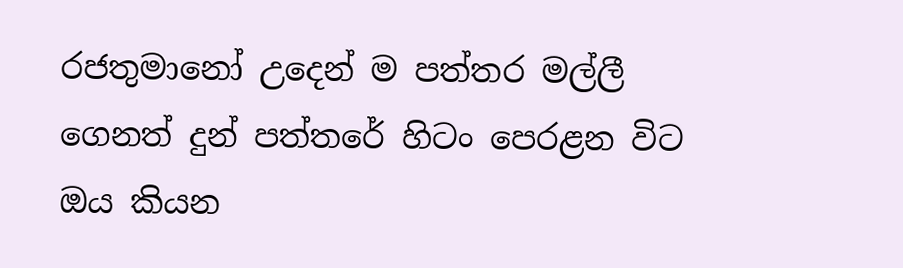රජතුමානෝ උදෙන් ම පත්තර මල්ලී ගෙනත් දුන් පත්තරේ හිටං පෙරළන විට ඔය කියන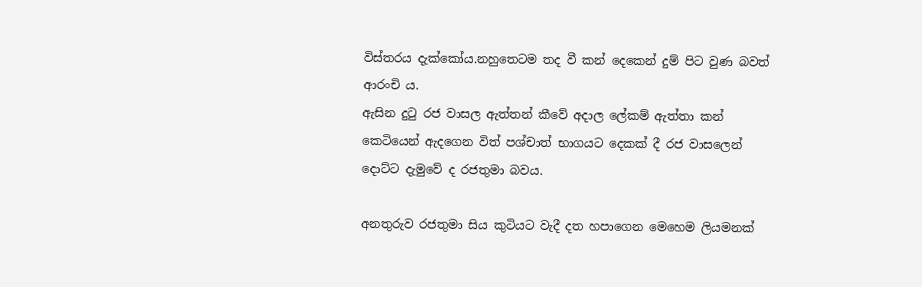විස්තරය දැක්කෝය.නහුතෙටම තද වී කන් දෙකෙන් දුම් පිට වුණ බවත් ආරංචි ය.
ඇසින දුටු රජ වාසල ඇත්තන් කීවේ අදාල ලේකම් ඇත්තා කන් කෙටියෙන් ඇදගෙන විත් පශ්චාත් භාගයට දෙකක් දී රජ වාසලෙන්  දොට්ට දැමුවේ ද රජතුමා බවය.

අනතුරුව රජතුමා සිය කුටියට වැදී දත හපාගෙන මෙහෙම ලියමනක්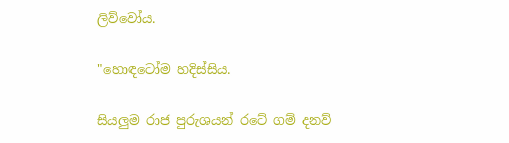ලිව්වෝය.

"හොඳටෝම හදිස්සිය.

සියලුම රාජ පුරුශයන් රටේ ගම් දනව්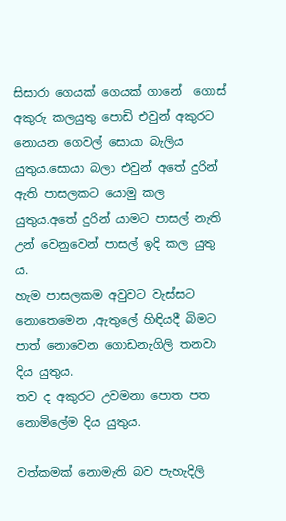සිසාරා ගෙයක් ගෙයක් ගානේ  ගොස් අකුරු කලයුතු පොඩි එවුන් අකුරට නොයන ගෙවල් සොයා බැලිය යුතුය.සොයා බලා එවුන් අතේ දුරින් ඇති පාසලකට යොමු කල යුතුය.අතේ දුරින් යාමට පාසල් නැති උන් වෙනුවෙන් පාසල් ඉදි කල යුතු ය.
හැම පාසලකම අවුවට වැස්සට නොතෙමෙන ,ඇතුලේ හිඳියදී බිමට පාත් නොවෙන ගොඩනැගිලි තනවා දිය යුතුය.
තව ද අකුරට උවමනා පොත පත  නොමිලේම දිය යුතුය.

වත්කමක් නොමැති බව පැහැදිලි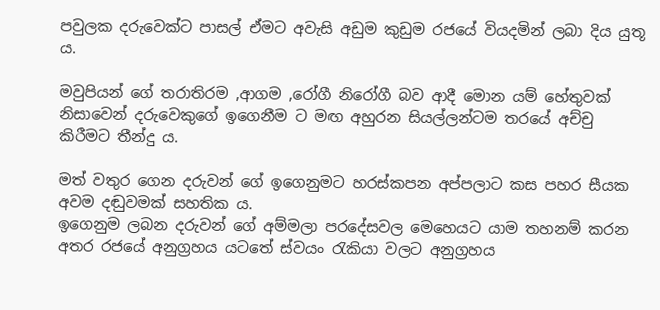පවුලක දරුවෙක්ට පාසල් ඒමට අවැසි අඩුම කුඩුම රජයේ වියදමින් ලබා දිය යුතූ ය.

මවුපියන් ගේ තරාතිරම ,ආගම ,රෝගී නිරෝගී බව ආදී මොන යම් හේතුවක් නිසාවෙන් දරුවෙකුගේ ඉගෙනීම ට මඟ අහුරන සියල්ලන්ටම තරයේ අච්චු කිරීමට තීන්දු ය.

මත් වතුර ගෙන දරුවන් ගේ ඉගෙනුමට හරස්කපන අප්පලාට කස පහර සීයක අවම දඬුවමක් සහතික ය.
ඉගෙනුම ලබන දරුවන් ගේ අම්මලා පරදේසවල මෙහෙයට යාම තහනම් කරන අතර රජයේ අනුග්‍රහය යටතේ ස්වයං රැකියා වලට අනුග්‍රහය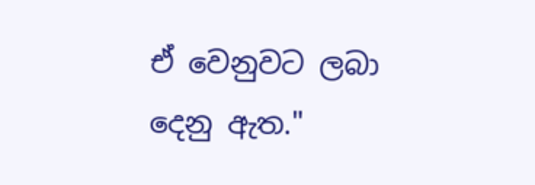ඒ වෙනුවට ලබා දෙනු ඇත."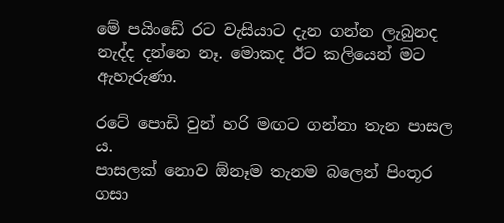මේ පයිංඩේ රට වැසියාට දැන ගන්න ලැබුනද නැද්ද දන්නෙ නෑ. මොකද ඊට කලියෙන් මට ඇහැරුණා.

රටේ පොඩි වුන් හරි මඟට ගන්නා තැන පාසල ය.
පාසලක් නොව ඕනෑම තැනම බලෙන් පිංතූර ගසා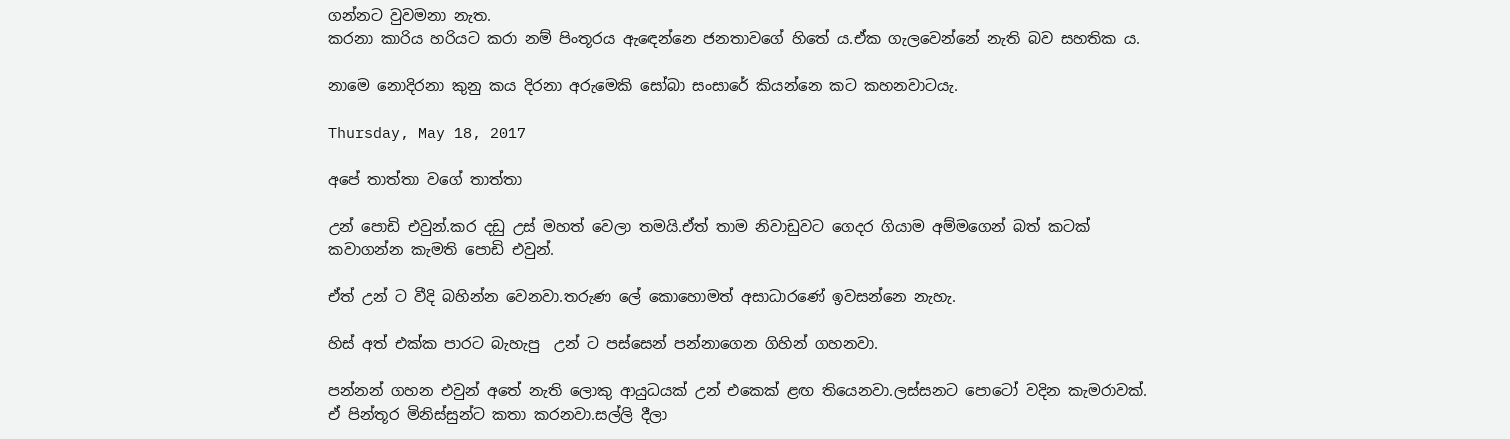ගන්නට වුවමනා නැත.
කරනා කාරිය හරියට කරා නම් පිංතූරය ඇඳෙන්නෙ ජනතාවගේ හිතේ ය.ඒක ගැලවෙන්නේ නැති බව සහතික ය.

නාමෙ නොදිරනා කුනු කය දිරනා අරුමෙකි සෝබා සංසාරේ කියන්නෙ කට කහනවාටයැ.

Thursday, May 18, 2017

අපේ තාත්තා වගේ තාත්තා

උන් පොඩි එවුන්.කර දඩු උස් මහත් වෙලා තමයි.ඒත් තාම නිවාඩුවට ගෙදර ගියාම අම්මගෙන් බත් කටක් කවාගන්න කැමති පොඩි එවුන්.

ඒත් උන් ට වීදි බහින්න වෙනවා.තරුණ ලේ කොහොමත් අසාධාරණේ ඉවසන්නෙ නැහැ.

හිස් අත් එක්ක පාරට බැහැපු  උන් ට පස්සෙන් පන්නාගෙන ගිහින් ගහනවා.

පන්නන් ගහන එවුන් අතේ නැති ලොකු ආයුධයක් උන් එකෙක් ළඟ තියෙනවා.ලස්සනට පොටෝ වදින කැමරාවක්.
ඒ පින්තූර මිනිස්සුන්ට කතා කරනවා.සල්ලි දීලා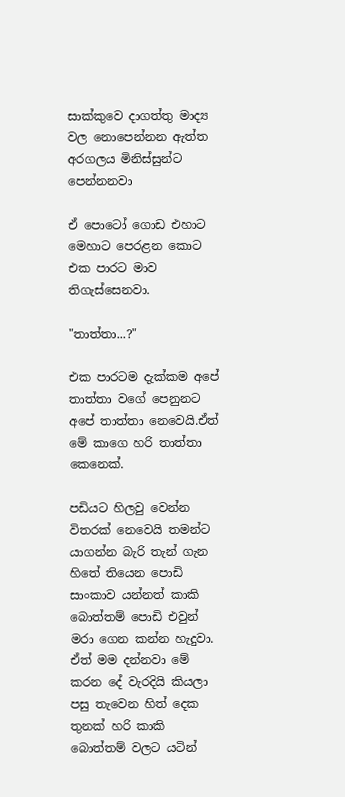සාක්කුවෙ දාගත්තු මාද්‍ය වල නොපෙන්නන ඇත්ත අරගලය මිනිස්සුන්ට පෙන්නනවා

ඒ පොටෝ ගොඩ එහාට මෙහාට පෙරළන කොට එක පාරට මාව තිගැස්සෙනවා.

"තාත්තා...?"

එක පාරටම දැක්කම අපේ තාත්තා වගේ පෙනුනට අපේ තාත්තා නෙවෙයි.ඒත් මේ කාගෙ හරි තාත්තා කෙනෙක්.

පඩියට හිලවු වෙන්න විතරක් නෙවෙයි තමන්ට යාගන්න බැරි තැන් ගැන හිතේ තියෙන පොඩි සාංකාව යන්නත් කාකි බොත්තම් පොඩි එවුන් මරා ගෙන කන්න හැදුවා.
ඒත් මම දන්නවා මේ කරන දේ වැරදියි කියලා පසු තැවෙන හිත් දෙක තුනක් හරි කාකි බොත්තම් වලට යටින්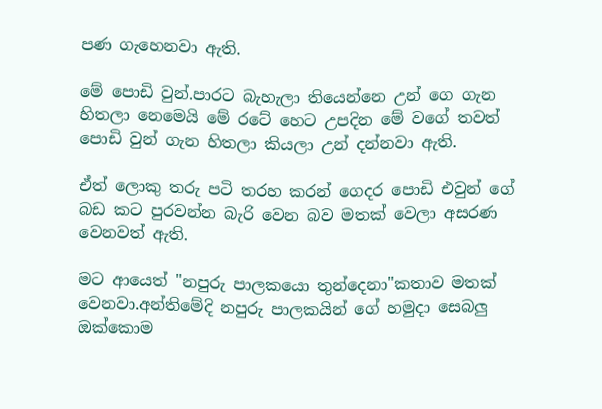පණ ගැහෙනවා ඇති.

මේ පොඩි වුන්.පාරට බැහැලා තියෙන්නෙ උන් ගෙ ගැන හිතලා නෙමෙයි මේ රටේ හෙට උපදින මේ වගේ තවත් පොඩි වුන් ගැන හිතලා කියලා උන් දන්නවා ඇති.

ඒත් ලොකු තරු පටි තරහ කරන් ගෙදර පොඩි එවුන් ගේ බඩ කට පුරවන්න බැරි වෙන බව මතක් වෙලා අසරණ වෙනවත් ඇති.

මට ආයෙත් "නපුරු පාලකයො තුන්දෙනා"කතාව මතක් වෙනවා.අන්තිමේදි නපුරු පාලකයින් ගේ හමුදා සෙබලු ඔක්කොම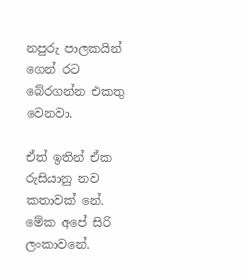නපුරු පාලකයින් ගෙන් රට බේරගන්න එකතු වෙනවා.

ඒත් ඉතින් ඒක රුසියානු නව කතාවක් නේ.
මේක අපේ සිරි ලංකාවනේ.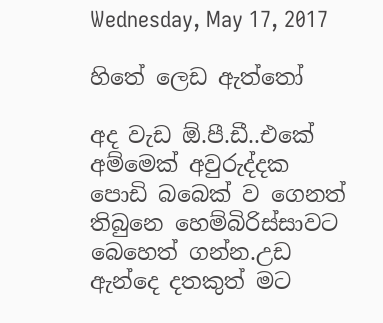Wednesday, May 17, 2017

හිතේ ලෙඩ ඇත්තෝ

අද වැඩ ඕ.පී.ඩී..එකේ
අම්මෙක් අවුරුද්දක පොඩි බබෙක් ව ගෙනත් තිබුනෙ හෙම්බිරිස්සාවට බෙහෙත් ගන්න.උඩ ඇන්දෙ දතකුත් මට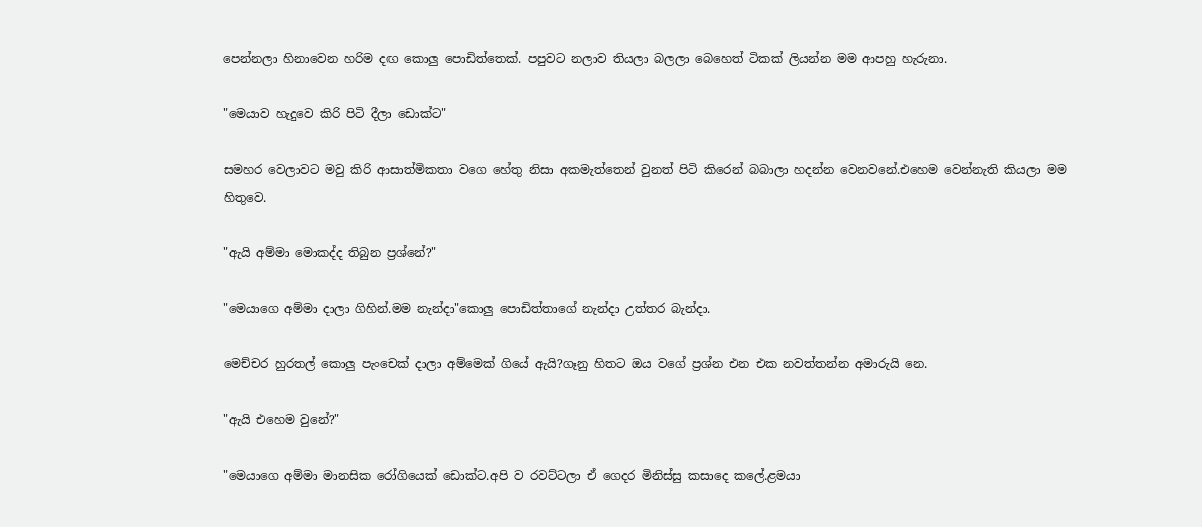පෙන්නලා හිනාවෙන හරිම දඟ කොලු පොඩිත්තෙක්. පපුවට නලාව තියලා බලලා බෙහෙත් ටිකක් ලියන්න මම ආපහු හැරුනා.

"මෙයාව හැදුවෙ කිරි පිටි දීලා ඩොක්ට"

සමහර වෙලාවට මවු කිරි ආසාත්මිකතා වගෙ හේතු නිසා අකමැත්තෙන් වුනත් පිටි කිරෙන් බබාලා හදන්න වෙනවනේ.එහෙම වෙන්නැති කියලා මම හිතුවෙ.

"ඇයි අම්මා මොකද්ද තිබුන ප්‍රශ්නේ?"

"මෙයාගෙ අම්මා දාලා ගිහින්.මම නැන්දා"කොලු පොඩිත්තාගේ නැන්දා උත්තර බැන්දා.

මෙච්චර හුරතල් කොලු පැංචෙක් දාලා අම්මෙක් ගියේ ඇයි?ගෑනු හිතට ඔය වගේ ප්‍රශ්න එන එක නවත්තන්න අමාරුයි නෙ.

"ඇයි එහෙම වුනේ?"

"මෙයාගෙ අම්මා මානසික රෝගියෙක් ඩොක්ට.අපි ව රවට්ටලා ඒ ගෙදර මිනිස්සු කසාදෙ කලේ.ළමයා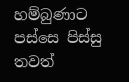හම්බුණාට පස්සෙ පිස්සු තවත්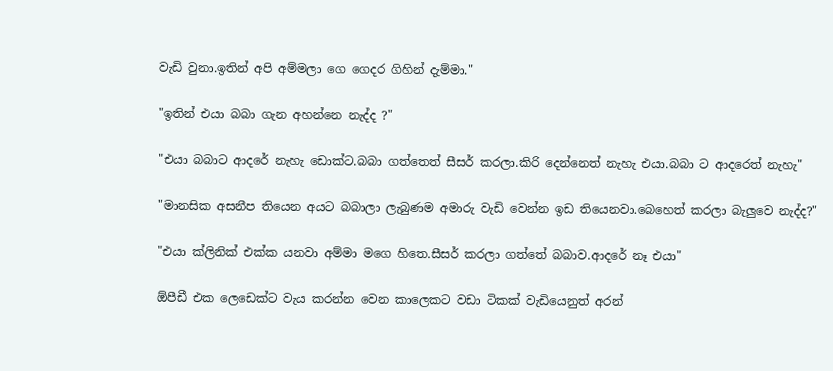වැඩි වුනා.ඉතින් අපි අම්මලා ගෙ ගෙදර ගිහින් දැම්මා."

"ඉතින් එයා බබා ගැන අහන්නෙ නැද්ද ?"

"එයා බබාට ආදරේ නැහැ ඩොක්ට.බබා ගත්තෙත් සීසර් කරලා.කිරි දෙන්නෙත් නැහැ එයා.බබා ට ආදරෙත් නැහැ"

"මානසික අසනීප තියෙන අයට බබාලා ලැබුණම අමාරු වැඩි වෙන්න ඉඩ තියෙනවා.බෙහෙත් කරලා බැලුවෙ නැද්ද?"

"එයා ක්ලිනික් එක්ක යනවා අම්මා මගෙ හිතෙ.සීසර් කරලා ගත්තේ බබාව.ආදරේ නෑ එයා"

ඕපීඩී එක ලෙඩෙක්ට වැය කරන්න වෙන කාලෙකට වඩා ටිකක් වැඩියෙනුත් අරන්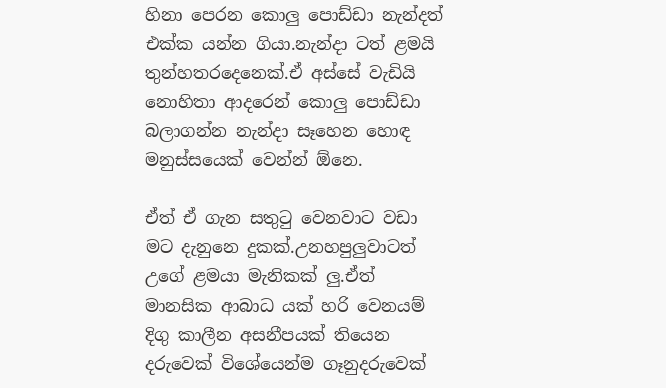හිනා පෙරන කොලු පොඩ්ඩා නැන්දත් එක්ක යන්න ගියා.නැන්දා ටත් ළමයි තුන්හතරදෙනෙක්.ඒ අස්සේ වැඩියි නොහිතා ආදරෙන් කොලු පොඩ්ඩා බලාගන්න නැන්දා සෑහෙන හොඳ මනුස්සයෙක් වෙන්න් ඕනෙ.

ඒත් ඒ ගැන සතුටු වෙනවාට වඩා මට දැනුනෙ දුකක්.උනහපුලුවාටත් උගේ ළමයා මැනිකක් ලු.ඒත් මානසික ආබාධ යක් හරි වෙනයම් දිගු කාලීන අසනීපයක් තියෙන දරුවෙක් විශේයෙන්ම ගෑනුදරුවෙක්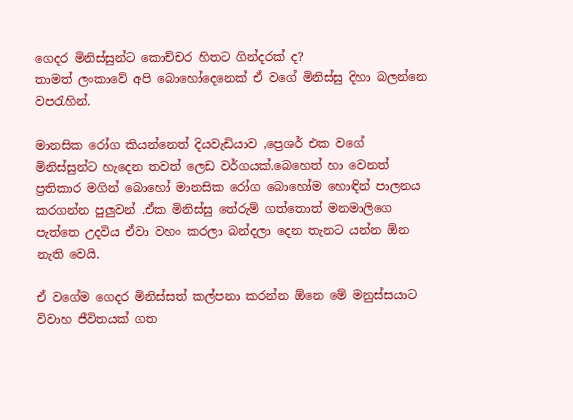ගෙදර මිනිස්සුන්ට කොච්චර හිතට ගින්දරක් ද?
තාමත් ලංකාවේ අපි බොහෝදෙනෙක් ඒ වගේ මිනිස්සු දිහා බලන්නෙ වපරැහින්.

මානසික රෝග කියන්නෙත් දියවැඩියාව ,ප්‍රෙශර් එක වගේ මිනිස්සුන්ට හැදෙන තවත් ලෙඩ වර්ගයක්.බෙහෙත් හා වෙනත් ප්‍රතිකාර මගින් බොහෝ මානසික රෝග බොහෝම හොඳින් පාලනය කරගන්න පුලුවන් .ඒක මිනිස්සු තේරුම් ගත්තොත් මනමාලිගෙ පැත්තෙ උදවිය ඒවා වහං කරලා බන්දලා දෙන තැනට යන්න ඕන නැති වෙයි.

ඒ වගේම ගෙදර මිනිස්සත් කල්පනා කරන්න ඕනෙ මේ මනුස්සයාට  විවාහ ජීවිතයක් ගත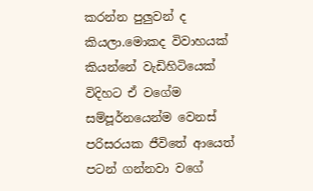කරන්න පුලුවන් ද කියලා.මොකද විවාහයක් කියන්නේ වැඩිහිටියෙක් විදිහට ඒ වගේම සම්පූර්නයෙන්ම වෙනස් පරිසරයක ජීවිතේ ආයෙත් පටන් ගන්නවා වගේ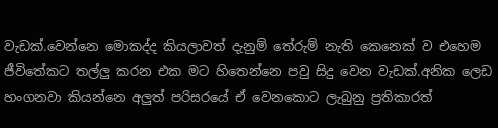වැඩක්.වෙන්නෙ මොකද්ද කියලාවත් දැනුම් තේරුම් නැති කෙනෙක් ව එහෙම ජීවිතේකට තල්ලු කරන එක මට හිතෙන්නෙ පවු සිදු වෙන වැඩක්.අනික ලෙඩ හංගනවා කියන්නෙ අලුත් පරිසරයේ ඒ වෙනකොට ලැබුනු ප්‍රතිකාරත්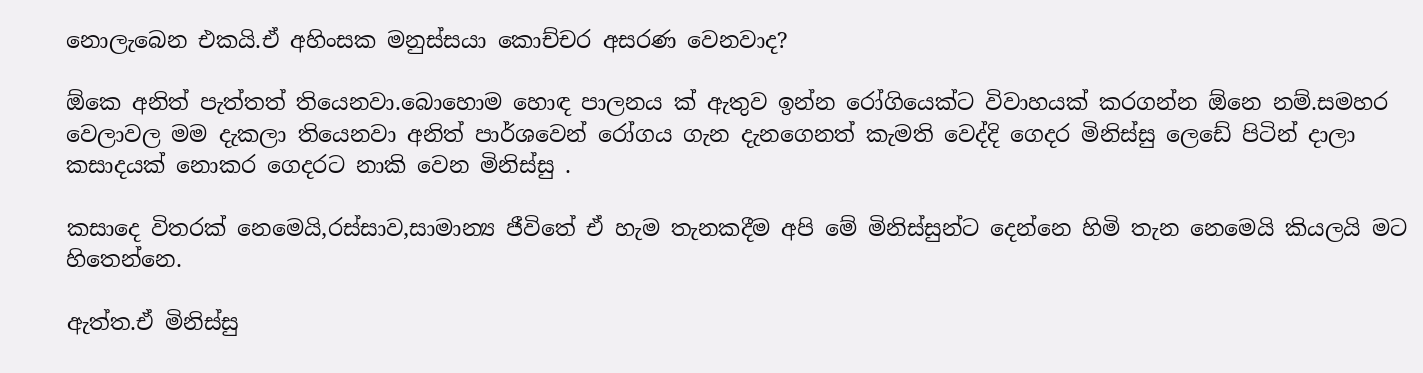නොලැබෙන එකයි.ඒ අහිංසක මනුස්සයා කොච්චර අසරණ වෙනවාද?

ඕකෙ අනිත් පැත්තත් තියෙනවා.බොහොම හොඳ පාලනය ක් ඇතුව ඉන්න රෝගියෙක්ට විවාහයක් කරගන්න ඕනෙ නම්.සමහර වෙලාවල මම දැකලා තියෙනවා අනිත් පාර්ශවෙන් රෝගය ගැන දැනගෙනත් කැමති වෙද්දි ගෙදර මිනිස්සු ලෙඩේ පිටින් දාලා කසාදයක් නොකර ගෙදරට නාකි වෙන මිනිස්සු .

කසාදෙ විතරක් නෙමෙයි,රස්සාව,සාමාන්‍ය ජීවිතේ ඒ හැම තැනකදීම අපි මේ මිනිස්සුන්ට දෙන්නෙ හිමි තැන නෙමෙයි කියලයි මට හිතෙන්නෙ.

ඇත්ත.ඒ මිනිස්සු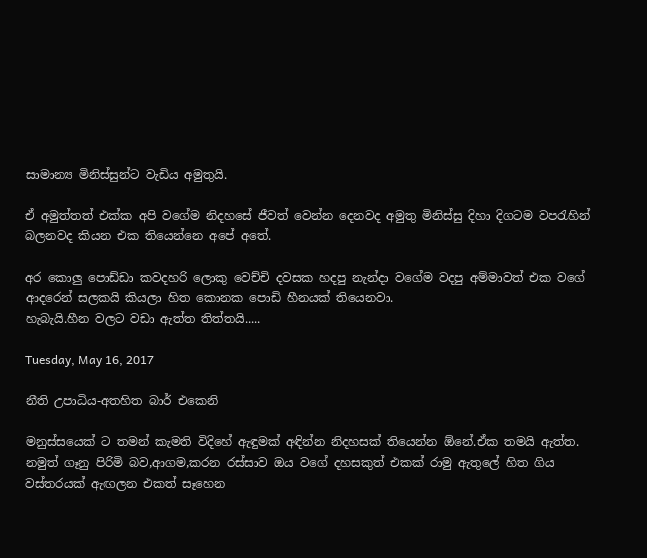සාමාන්‍ය මිනිස්සුන්ට වැඩිය අමුතුයි.

ඒ අමුත්තත් එක්ක අපි වගේම නිදහසේ ජීවත් වෙන්න දෙනවද අමුතු මිනිස්සු දිහා දිගටම වපරැහින් බලනවද කියන එක තියෙන්නෙ අපේ අතේ.

අර කොලු පොඩ්ඩා කවදහරි ලොකු වෙච්චි දවසක හදපු නැන්දා වගේම වදපු අම්මාවත් එක වගේ ආදරෙන් සලකයි කියලා හිත කොනක පොඩි හීනයක් තියෙනවා.
හැබැයි.හීන වලට වඩා ඇත්ත තිත්තයි.....

Tuesday, May 16, 2017

නීති උපාධිය-අතහිත බාර් එකෙනි

මනුස්සයෙක් ට තමන් කැමති විදිහේ ඇඳුමක් අඳින්න නිදහසක් තියෙන්න ඕනේ.ඒක තමයි ඇත්ත.
නමුත් ගෑනු පිරිමි බව,ආගම,කරන රස්සාව ඔය වගේ දහසකුත් එකක් රාමු ඇතුලේ හිත ගිය වස්තරයක් ඇඟලන එකත් සෑහෙන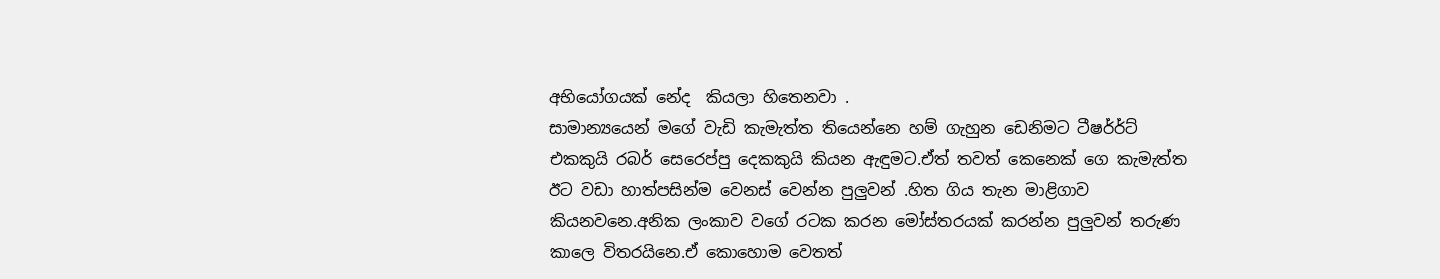අභියෝගයක් නේද  කියලා හිතෙනවා .
සාමාන්‍යයෙන් මගේ වැඩි කැමැත්ත තියෙන්නෙ හම් ගැහුන ඩෙනිමට ටීෂර්‍ර්ට් එකකුයි රබර් සෙරෙප්පු දෙකකුයි කියන ඇඳුමට.ඒත් තවත් කෙනෙක් ගෙ කැමැත්ත ඊට වඩා හාත්පසින්ම වෙනස් වෙන්න පුලුවන් .හිත ගිය තැන මාළිගාව කියනවනෙ.අනික ලංකාව වගේ රටක කරන මෝස්තරයක් කරන්න පුලුවන් තරුණ කාලෙ විතරයිනෙ.ඒ කොහොම වෙතත්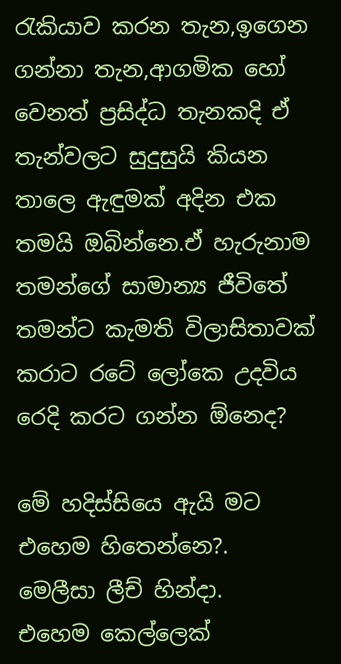රැකියාව කරන තැන,ඉගෙන ගන්නා තැන,ආගමික හෝ වෙනත් ප්‍රසිද්ධ තැනකදි ඒ තැන්වලට සුදුසුයි කියන තාලෙ ඇඳුමක් අදින එක තමයි ඔබින්නෙ.ඒ හැරුනාම තමන්ගේ සාමාන්‍ය ජීවිතේ තමන්ට කැමති විලාසිතාවක් කරාට රටේ ලෝකෙ උදවිය රෙදි කරට ගන්න ඕනෙද?

මේ හදිස්සියෙ ඇයි මට එහෙම හිතෙන්නෙ?.
මෙලීසා ලීච් හින්දා.
එහෙම කෙල්ලෙක්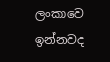ලංකාවෙ ඉන්නවද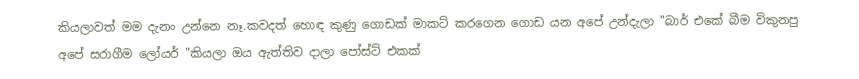කියලාවත් මම දැනං උන්නෙ නෑ.කවදත් හොඳ කුණු ගොඩක් මාකට් කරගෙන ගොඩ යන අපේ උන්දැලා "බාර් එකේ බීම විකුනපු අපේ සරාගීම ලෝයර් "කියලා ඔය ඇත්තිව දාලා පෝස්ට් එකක්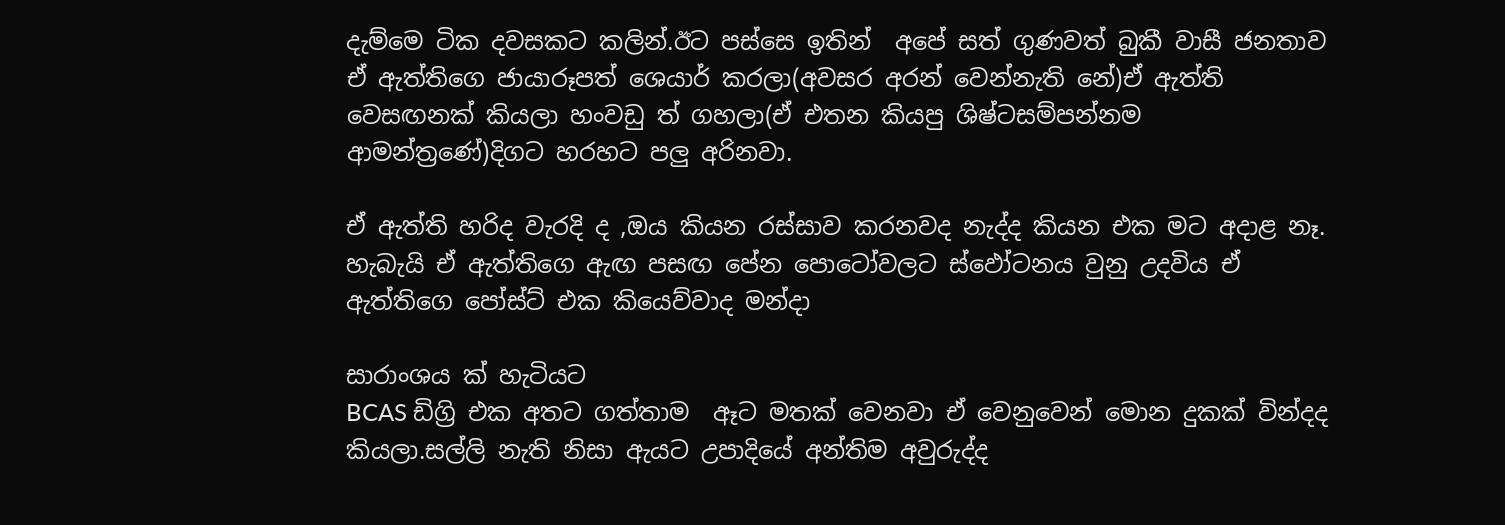දැම්මෙ ටික දවසකට කලින්.ඊට පස්සෙ ඉතින්  අපේ සත් ගුණවත් බුකී වාසී ජනතාව ඒ ඇත්තිගෙ ජායාරූපත් ශෙයාර් කරලා(අවසර අරන් වෙන්නැති නේ)ඒ ඇත්ති වෙසඟනක් කියලා හංවඩු ත් ගහලා(ඒ එතන කියපු ශිෂ්‍ටසම්පන්නම ආමන්ත්‍රණේ)දිගට හරහට පලු අරිනවා.

ඒ ඇත්ති හරිද වැරදි ද ,ඔය කියන රස්සාව කරනවද නැද්ද කියන එක මට අදාළ නෑ.
හැබැයි ඒ ඇත්තිගෙ ඇඟ පසඟ පේන පොටෝවලට ස්ඵෝටනය වුනු උදවිය ඒ ඇත්තිගෙ පෝස්ට් එක කියෙව්වාද මන්දා

සාරාංශය ක් හැටියට
BCAS ඩිග්‍රි එක අතට ගත්තාම  ඈට මතක් වෙනවා ඒ වෙනුවෙන් මොන දුකක් වින්දද කියලා.සල්ලි නැති නිසා ඇයට උපාදියේ අන්තිම අවුරුද්ද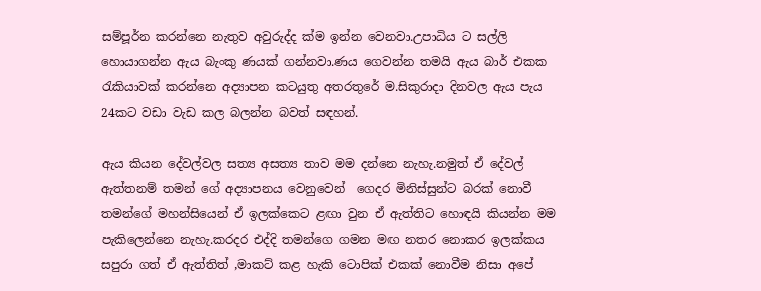සම්පූර්න කරන්නෙ නැතුව අවුරුද්ද ක්ම ඉන්න වෙනවා.උපාධිය ට සල්ලි හොයාගන්න ඇය බැංකු ණයක් ගන්නවා.ණය ගෙවන්න තමයි ඇය බාර් එකක රැකියාවක් කරන්නෙ අද්‍යාපන කටයුතු අතරතුරේ ම.සිකුරාදා දිනවල ඇය පැය 24කට වඩා වැඩ කල බලන්න බවත් සඳහන්.

ඇය කියන දේවල්වල සත්‍ය අසත්‍ය තාව මම දන්නෙ නැහැ.නමුත් ඒ දේවල් ඇත්තනම් තමන් ගේ අද්‍යාපනය වෙනුවෙන්  ගෙදර මිනිස්සුන්ට බරක් නොවී තමන්ගේ මහන්සියෙන් ඒ ඉලක්කෙට ළඟා වුන ඒ ඇත්තිට හොඳයි කියන්න මම පැකිලෙන්නෙ නැහැ.කරදර එද්දි තමන්ගෙ ගමන මඟ නතර නොකර ඉලක්කය සපුරා ගත් ඒ ඇත්තිත් ,මාකට් කළ හැකි ටොපික් එකක් නොවීම නිසා අපේ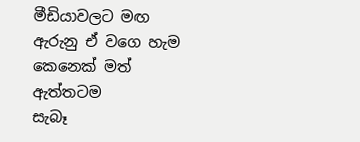මීඩියාවලට මඟ ඇරුනු ඒ වගෙ හැම කෙනෙක් මත් ඇත්තටම
සැබෑ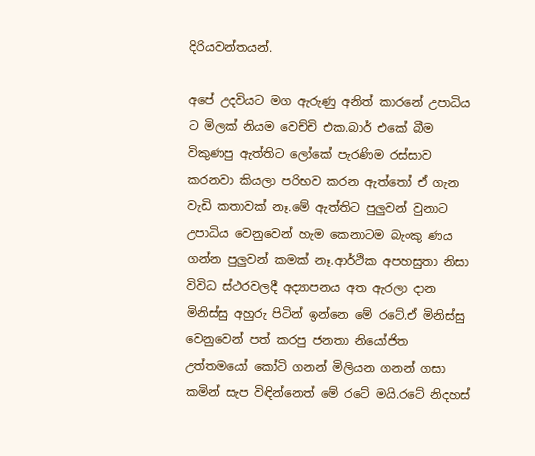දිරියවන්තයන්.

අපේ උදවියට මග ඇරුණු අනිත් කාරනේ උපාධිය ට මිලක් නියම වෙච්චි එක.බාර් එකේ බීම විකුණපු ඇත්තිට ලෝකේ පැරණිම රස්සාව කරනවා කියලා පරිභව කරන ඇත්තෝ ඒ ගැන වැඩි කතාවක් නෑ.මේ ඇත්තිට පුලුවන් වුනාට උපාධිය වෙනුවෙන් හැම කෙනාටම බැංකු ණය ගන්න පුලුවන් කමක් නෑ.ආර්ථික අපහසුතා නිසා විවිධ ස්ථරවලදී අද්‍යාපනය අත ඇරලා දාන මිනිස්සු අහුරු පිටින් ඉන්නෙ මේ රටේ.ඒ මිනිස්සු වෙනුවෙන් පත් කරපු ජනතා නියෝජිත උත්තමයෝ කෝටි ගනන් මිලියන ගනන් ගසා කමින් සැප විඳින්නෙත් මේ රටේ මයි.රටේ නිදහස්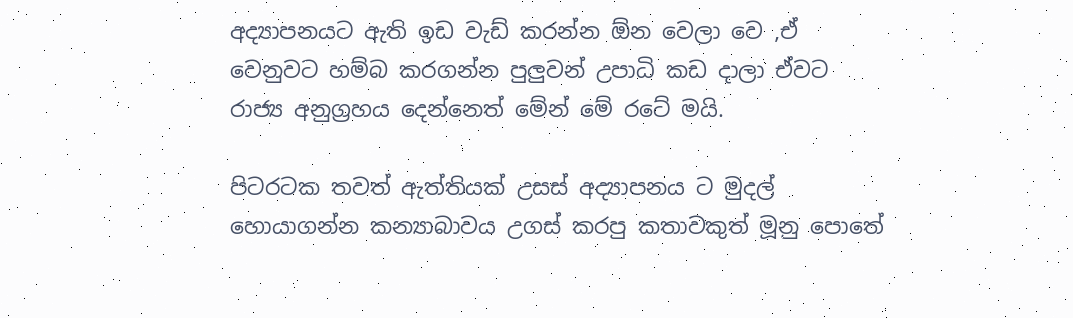අද්‍යාපනයට ඇති ඉඩ වැඩ් කරන්න ඕන වෙලා වෙ ,ඒ වෙනුවට හම්බ කරගන්න පුලුවන් උපාධි කඩ දාලා ඒවට රාජ්‍ය අනුග්‍රහය දෙන්නෙත් මේන් මේ රටේ මයි.

පිටරටක තවත් ඇත්තියක් උසස් අද්‍යාපනය ට මුදල් හොයාගන්න කන්‍යාබාවය උගස් කරපු කතාවකුත් මූනු පොතේ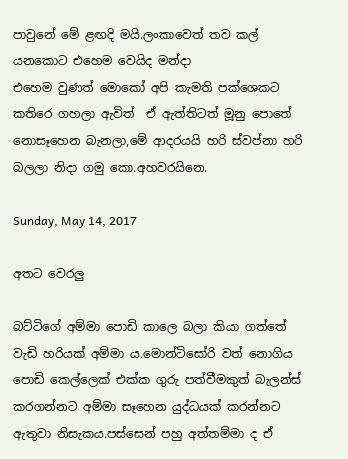පාවුනේ මේ ළඟදි මයි.ලංකාවෙත් තව කල් යනකොට එහෙම වෙයිද මන්දා
එහෙම වුණත් මොකෝ අපි කැමති පක්ශෙකට කතිරෙ ගහලා ඇවිත්  ඒ ඇත්තිටත් මූනු පොතේ නොසෑහෙන බැනලා,මේ ආදරයයි හරි ස්වප්නා හරි බලලා නිදා ගමු කො.අහවරයිනෙ.

Sunday, May 14, 2017

අතට වෙරලු

බට්ටිගේ අම්මා පොඩි කාලෙ බලා කියා ගත්තේ වැඩි හරියක් අම්මා ය.මොන්ටිසෝරි වත් නොගිය පොඩි කෙල්ලෙක් එක්ක ගුරු පත්වීමකුත් බැලන්ස් කරගන්නට අම්මා සෑහෙන යුද්ධයක් කරන්නට ඇතුවා නිසැකය.පස්සෙන් පහු අත්තම්මා ද ඒ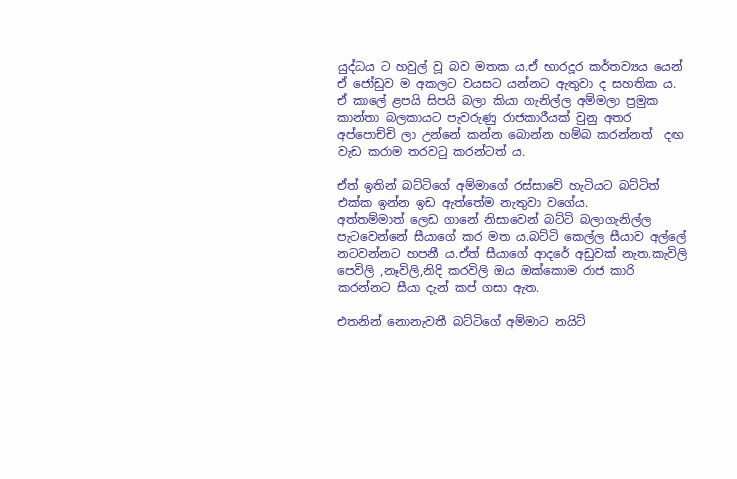යුද්ධය ට හවුල් වූ බව මතක ය.ඒ භාරදූර කර්තව්‍යය යෙන් ඒ ජෝඩුව ම අකලට වයසට යන්නට ඇතුවා ද සහතික ය. ඒ කාලේ ළපයි සිපයි බලා කියා ගැනිල්ල අම්මලා ප්‍රමුක කාන්තා බලකායට පැවරුණු රාජකාරීයක් වුනු අතර අප්පොච්චි ලා උන්නේ කන්න බොන්න හම්බ කරන්නත්  දඟ වැඩ කරාම තරවටු කරන්ටත් ය.

ඒත් ඉතින් බට්ටිගේ අම්මාගේ රස්සාවේ හැටියට බට්ටිත් එක්ක ඉන්න ඉඩ ඇත්තේම නැතුවා වගේය.
අත්තම්මාත් ලෙඩ ගානේ නිසාවෙන් බට්ටි බලාගැනිල්ල පැටවෙන්නේ සීයාගේ කර මත ය.බට්ටි කෙල්ල සීයාව අල්ලේ නටවන්නට හපනී ය.ඒත් සීයාගේ ආදරේ අඩුවක් නැත.කැවිලි පෙවිලි ,නෑවිලි,නිදි කරවිලි ඔය ඔක්කොම රාජ කාරි කරන්නට සීයා දැන් කප් ගසා ඇත.

එතනින් නොනැවතී බට්ටිගේ අම්මාට නයිට්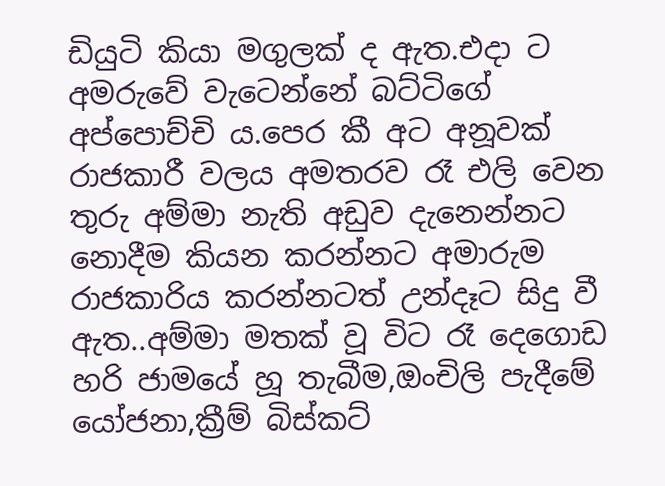ඩියුටි කියා මගුලක් ද ඇත.එදා ට අමරුවේ වැටෙන්නේ බට්ටිගේ අප්පොච්චි ය.පෙර කී අට අනූවක් රාජකාරී වලය අමතරව රෑ එලි වෙන තුරු අම්මා නැති අඩුව දැනෙන්නට නොදීම කියන කරන්නට අමාරුම රාජකාරිය කරන්නටත් උන්දෑට සිදු වී ඇත..අම්මා මතක් වූ විට රෑ දෙගොඩ හරි ජාමයේ හූ තැබීම,ඔංචිලි පැදීමේ යෝජනා,ක්‍රීම් බිස්කට්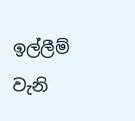ඉල්ලීම් වැනි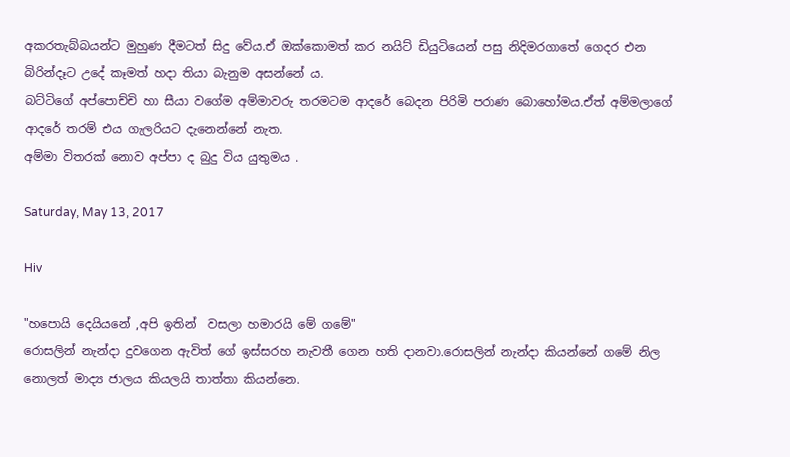අකරතැබ්බයන්ට මුහුණ දීමටත් සිදු වේය.ඒ ඔක්කොමත් කර නයිට් ඩියුටියෙන් පසු නිදිමරගාතේ ගෙදර එන බිරින්දෑට උදේ කෑමත් හදා තියා බැනුම අසන්නේ ය.
බට්ටිගේ අප්පොච්චි හා සීයා වගේම අම්මාවරු තරමටම ආදරේ බෙදන පිරිමි පරාණ බොහෝමය.ඒත් අම්මලාගේ ආදරේ තරම් එය ගැලරියට දැනෙන්නේ නැත.
අම්මා විතරක් නොව අප්පා ද බුදු විය යුතුමය .

Saturday, May 13, 2017

Hiv

"හපොයි දෙයියනේ ,අපි ඉතින්  වසලා හමාරයි මේ ගමේ"
රොසලින් නැන්දා දුවගෙන ඇවිත් ගේ ඉස්සරහ නැවතී ගෙන හති දානවා.රොසලින් නැන්දා කියන්නේ ගමේ නිල නොලත් මාද්‍ය ජාලය කියලයි තාත්තා කියන්නෙ.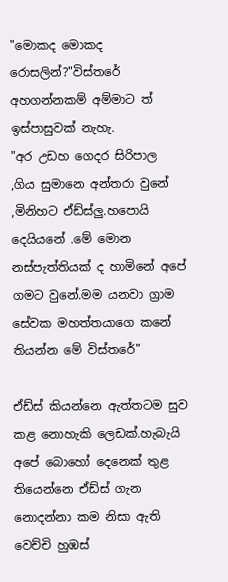"මොකද මොකද රොසලින්?"විස්තරේ අහගන්නකම් අම්මාට ත් ඉස්පාසුවක් නැහැ.
"අර උඩහ ගෙදර සිරිපාල ,ගිය සුමානෙ අන්තරා වුනේ ,මිනිහට ඒඩ්ස්ලු.හපොයි දෙයියනේ .මේ මොන නස්පැත්තියක් ද හාමිනේ අපේ ගමට වුනේ.මම යනවා ග්‍රාම සේවක මහත්තයාගෙ කනේ තියන්න මේ විස්තරේ"

ඒඩ්ස් කියන්නෙ ඇත්තටම සුව කළ නොහැකි ලෙඩක්.හැබැයි අපේ බොහෝ දෙනෙක් තුළ තියෙන්නෙ ඒඩ්ස් ගැන නොදන්නා කම නිසා ඇති වෙච්චි හුඹස්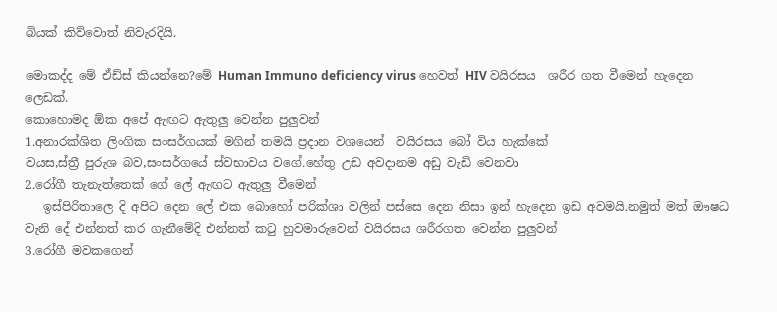බියක් කිව්වොත් නිවැරදියි.

මොකද්ද මේ ඒඩ්ස් කියන්නෙ?මේ Human Immuno deficiency virus හෙවත් HIV වයිරසය  ශරීර ගත වීමෙන් හැදෙන ලෙඩක්.
කොහොමද ඕක අපේ ඇඟට ඇතුලු වෙන්න පුලුවන්
1.අනාරක්ශිත ලිංගික සංසර්ගයක් මගින් තමයි ප්‍රදාන වශයෙන්  වයිරසය බෝ විය හැක්කේ
වයස,ස්ත්‍රී පුරුශ බව,සංසර්ගයේ ස්වභාවය වගේ.හේතු උඩ අවදානම අඩු වැඩි වෙනවා
2.රෝගී තැනැත්තෙක් ගේ ලේ ඇඟට ඇතුලු වීමෙන්
   ඉස්පිරිතාලෙ දි අපිට දෙන ලේ එක බොහෝ පරික්ශා වලින් පස්සෙ දෙන නිසා ඉන් හැදෙන ඉඩ අවමයි.නමුත් මත් ඖෂධ වැනි දේ එන්නත් කර ගැනීමේදි එන්නත් කටු හුවමාරුවෙන් වයිරසය ශරීරගත වෙන්න පුලුවන්
3.රෝගී මවකගෙන්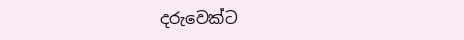දරුවෙක්ට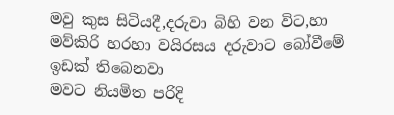මවු කුස සිටියදී,දරුවා බිහි වන විට,හා මව්කිරි හරහා වයිරසය දරුවාට බෝවීමේ ඉඩක් තිබෙනවා
මවට නියමිත පරිදි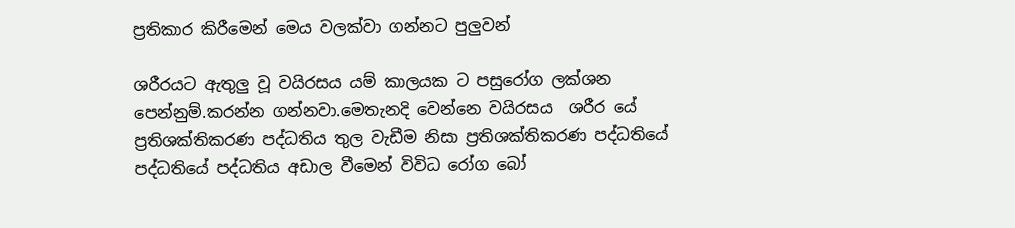ප්‍රතිකාර කිරීමෙන් මෙය වලක්වා ගන්නට පුලුවන්

ශරීරයට ඇතුලු වූ වයිරසය යම් කාලයක ට පසුරෝග ලක්ශන පෙන්නුම්.කරන්න ගන්නවා.මෙතැනදි වෙන්නෙ වයිරසය  ශරීර යේ ප්‍රතිශක්තිකරණ පද්ධතිය තුල වැඩීම නිසා ප්‍රතිශක්තිකරණ පද්ධතියේ පද්ධතියේ පද්ධතිය අඩාල වීමෙන් විවිධ රෝග බෝ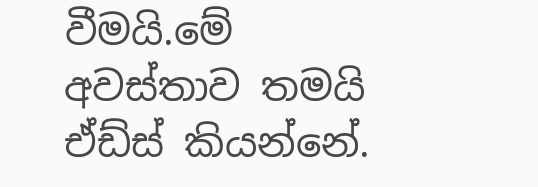වීමයි.මේ අවස්තාව තමයි ඒඩ්ස් කියන්නේ.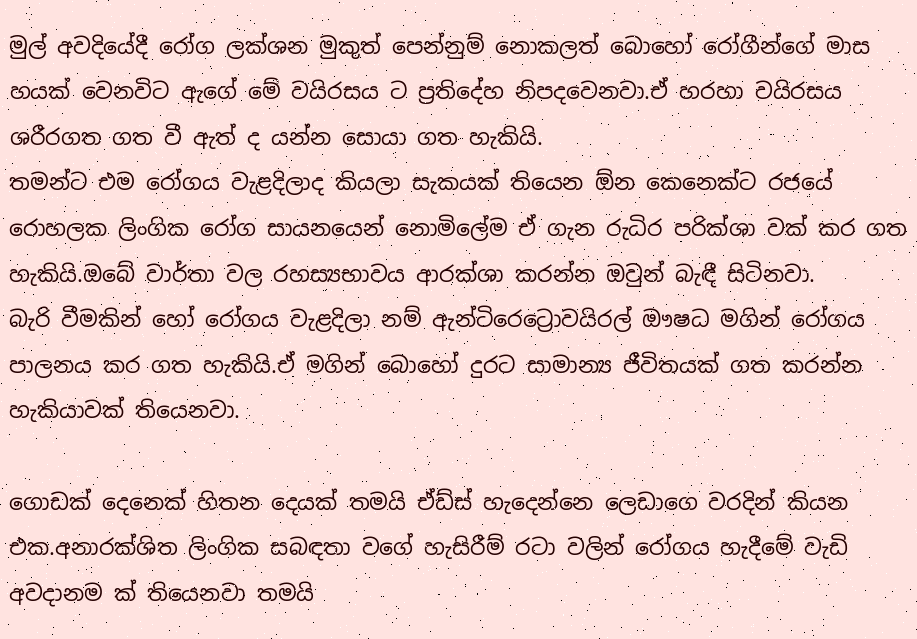මුල් අවදියේදී රෝග ලක්ශන මුකුත් පෙන්නුම් නොකලත් බොහෝ රෝගීන්ගේ මාස හයක් වෙනවිට ඇගේ මේ වයිරසය ට ප්‍රතිදේහ නිපදවෙනවා.ඒ හරහා වයිරසය ශරීරගත ගත වී ඇත් ද යන්න සොයා ගත හැකියි.
තමන්ට එම රෝගය වැළදිලාද කියලා සැකයක් තියෙන ඕන කෙනෙක්ට රජයේ රොහලක ලිංගික රෝග සායනයෙන් නොමිලේම ඒ ගැන රුධිර පරික්ශා වක් කර ගත හැකියි.ඔබේ වාර්තා වල රහස්‍යභාවය ආරක්ශා කරන්න ඔවුන් බැඳී සිටිනවා.
බැරි වීමකින් හෝ රෝගය වැළදිලා නම් ඇන්ටිරෙට්‍රොවයිරල් ඖෂධ මගින් රෝගය පාලනය කර ගත හැකියි.ඒ මගින් බොහෝ දුරට සාමාන්‍ය ජීවිතයක් ගත කරන්න හැකියාවක් තියෙනවා.

ගොඩක් දෙනෙක් හිතන දෙයක් තමයි ඒඩ්ස් හැදෙන්නෙ ලෙඩාගෙ වරදින් කියන එක.අනාරක්ශිත ලිංගික සබඳතා වගේ හැසිරීම් රටා වලින් රෝගය හැදීමේ වැඩි අවදානම ක් තියෙනවා තමයි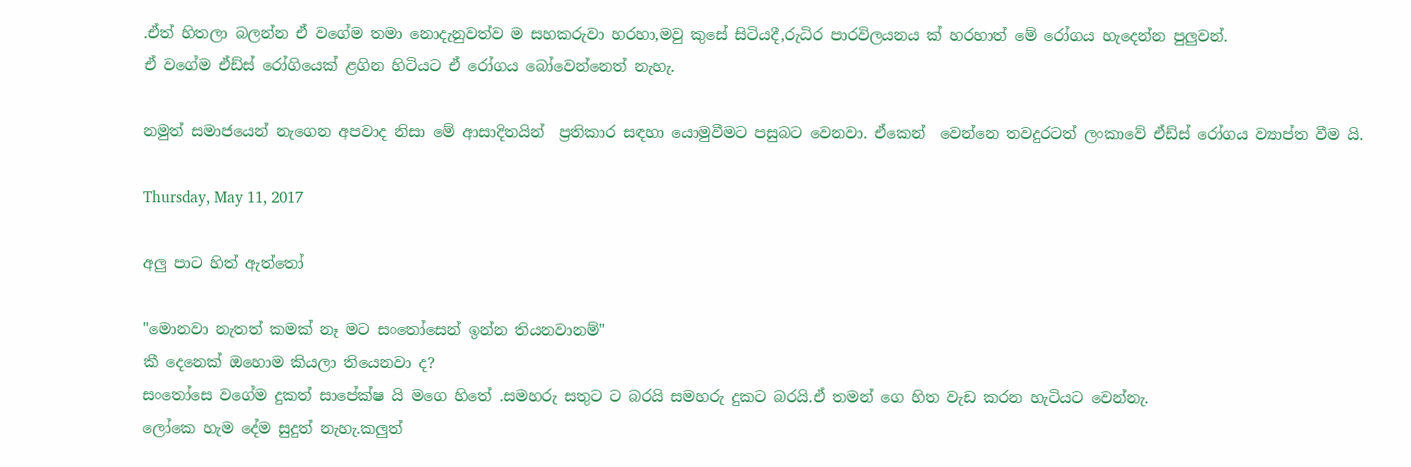.ඒත් හිතලා බලන්න ඒ වගේම තමා නොදැනුවත්ව ම සහකරුවා හරහා,මවු කුසේ සිටියදී,රුධිර පාරවිලයනය ක් හරහාත් මේ රෝගය හැදෙන්න පුලුවන්.
ඒ වගේම ඒඩ්ස් රෝගියෙක් ළගින හිටියට ඒ රෝගය බෝවෙන්නෙත් නැහැ.

නමුත් සමාජයෙන් නැගෙන අපවාද නිසා මේ ආසාදිතයින්  ප්‍රතිකාර සඳහා යොමුවීමට පසුබට වෙනවා. ඒකෙන්  වෙන්නෙ තවදුරටත් ලංකාවේ ඒඩ්ස් රෝගය ව්‍යාප්ත වීම යි.

Thursday, May 11, 2017

අලු පාට හිත් ඇත්තෝ

"මොනවා නැතත් කමක් නෑ මට සංතෝසෙන් ඉන්න තියනවානම්"
කී දෙනෙක් ඔහොම කියලා තියෙනවා ද?
සංතෝසෙ වගේම දුකත් සාපේක්ෂ යි මගෙ හිතේ .සමහරු සතුට ට බරයි සමහරු දුකට බරයි.ඒ තමන් ගෙ හිත වැඩ කරන හැටියට වෙන්නැ.
ලෝකෙ හැම දේම සුදුත් නැහැ.කලුත්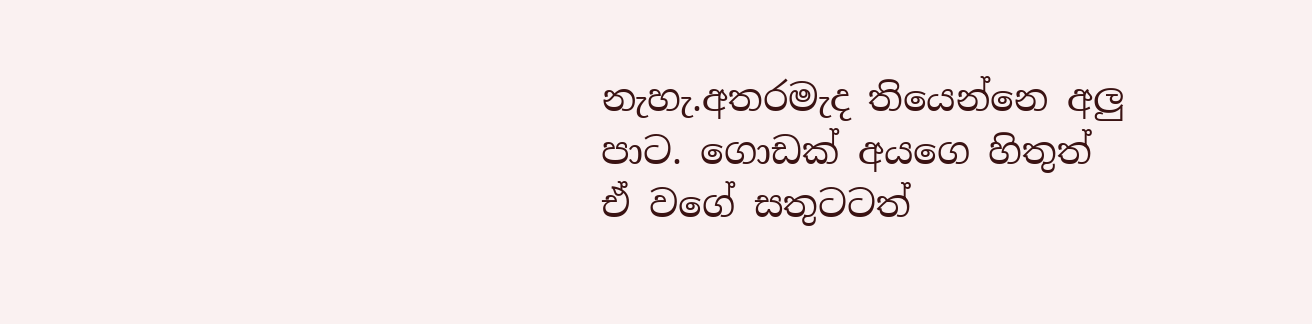නැහැ.අතරමැද තියෙන්නෙ අලු පාට. ගොඩක් අයගෙ හිතුත් ඒ වගේ සතුටටත්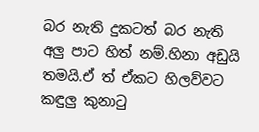බර නැති දුකටත් බර නැති අලු පාට හිත් නම්.හිනා අඩුයි තමයි.ඒ ත් ඒකට හිලව්වට කඳුලු කුනාටු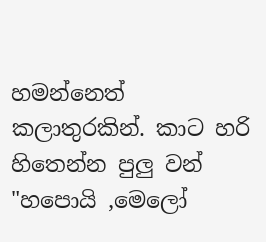හමන්නෙත් කලාතුරකින්. කාට හරි හිතෙන්න පුලු වන් "හපොයි ,මෙලෝ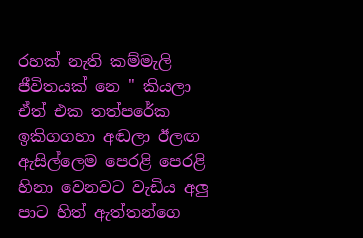රහක් නැති කම්මැලි ජීවිතයක් නෙ " කියලා
ඒත් එක තත්පරේක ඉකිගගහා අඬලා ඊලඟ ඇසිල්ලෙම පෙරළි පෙරළි හිනා වෙනවට වැඩිය අලු පාට හිත් ඇත්තන්ගෙ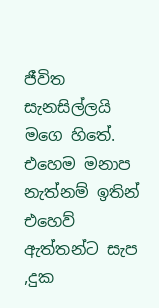ජීවිත සැනසිල්ලයි මගෙ හිතේ.
එහෙම මනාප නැත්නම් ඉතින් එහෙව් ඇත්තන්ට සැප ,දුක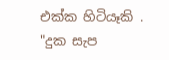එක්ක හිටියෑකි .
"දුක සැප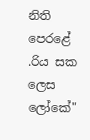නිති පෙරළේ .රිය සක ලෙස ලෝකේ"